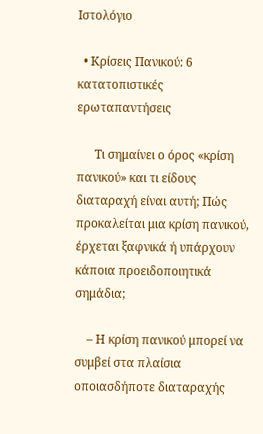Ιστολόγιο

  • Κρίσεις Πανικού: 6 κατατοπιστικές ερωταπαντήσεις

      Τι σημαίνει ο όρος «κρίση πανικού» και τι είδους διαταραχή είναι αυτή; Πώς προκαλείται μια κρίση πανικού, έρχεται ξαφνικά ή υπάρχουν κάποια προειδοποιητικά σημάδια;

    – Η κρίση πανικού μπορεί να συμβεί στα πλαίσια οποιασδήποτε διαταραχής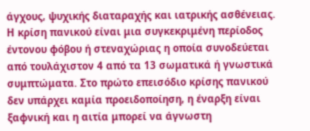άγχους, ψυχικής διαταραχής και ιατρικής ασθένειας. Η κρίση πανικού είναι μια συγκεκριμένη περίοδος έντονου φόβου ή στεναχώριας η οποία συνοδεύεται από τουλάχιστον 4 από τα 13 σωματικά ή γνωστικά συμπτώματα. Στο πρώτο επεισόδιο κρίσης πανικού δεν υπάρχει καμία προειδοποίηση, η έναρξη είναι ξαφνική και η αιτία μπορεί να άγνωστη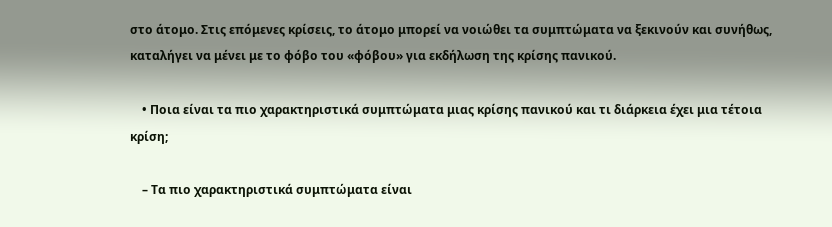στο άτομο. Στις επόμενες κρίσεις, το άτομο μπορεί να νοιώθει τα συμπτώματα να ξεκινούν και συνήθως, καταλήγει να μένει με το φόβο του «φόβου» για εκδήλωση της κρίσης πανικού.

    • Ποια είναι τα πιο χαρακτηριστικά συμπτώματα μιας κρίσης πανικού και τι διάρκεια έχει μια τέτοια κρίση;

    – Τα πιο χαρακτηριστικά συμπτώματα είναι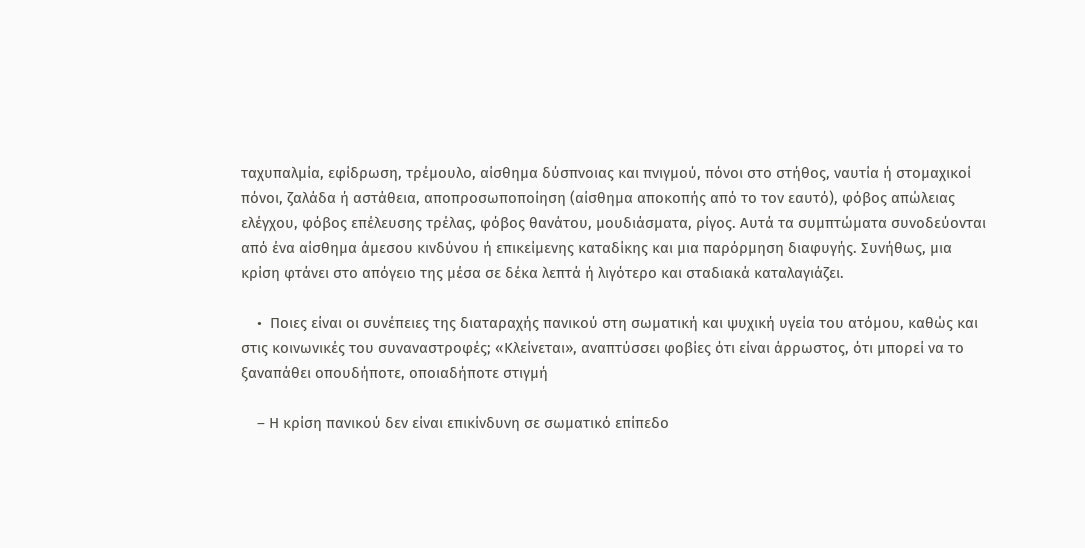ταχυπαλμία, εφίδρωση, τρέμουλο, αίσθημα δύσπνοιας και πνιγμού, πόνοι στο στήθος, ναυτία ή στομαχικοί πόνοι, ζαλάδα ή αστάθεια, αποπροσωποποίηση (αίσθημα αποκοπής από το τον εαυτό), φόβος απώλειας ελέγχου, φόβος επέλευσης τρέλας, φόβος θανάτου, μουδιάσματα, ρίγος. Αυτά τα συμπτώματα συνοδεύονται από ένα αίσθημα άμεσου κινδύνου ή επικείμενης καταδίκης και μια παρόρμηση διαφυγής. Συνήθως, μια κρίση φτάνει στο απόγειο της μέσα σε δέκα λεπτά ή λιγότερο και σταδιακά καταλαγιάζει.

    •  Ποιες είναι οι συνέπειες της διαταραχής πανικού στη σωματική και ψυχική υγεία του ατόμου, καθώς και στις κοινωνικές του συναναστροφές; «Κλείνεται», αναπτύσσει φοβίες ότι είναι άρρωστος, ότι μπορεί να το ξαναπάθει οπουδήποτε, οποιαδήποτε στιγμή

    – Η κρίση πανικού δεν είναι επικίνδυνη σε σωματικό επίπεδο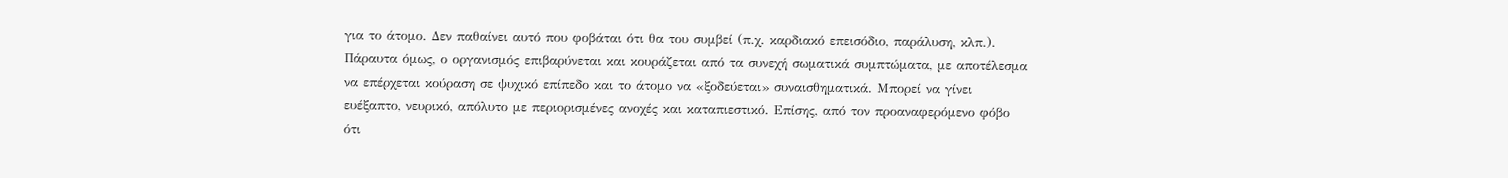για το άτομο. Δεν παθαίνει αυτό που φοβάται ότι θα του συμβεί (π.χ. καρδιακό επεισόδιο, παράλυση, κλπ.). Πάραυτα όμως, ο οργανισμός επιβαρύνεται και κουράζεται από τα συνεχή σωματικά συμπτώματα, με αποτέλεσμα να επέρχεται κούραση σε ψυχικό επίπεδο και το άτομο να «ξοδεύεται» συναισθηματικά. Μπορεί να γίνει ευέξαπτο, νευρικό, απόλυτο με περιορισμένες ανοχές και καταπιεστικό. Επίσης, από τον προαναφερόμενο φόβο ότι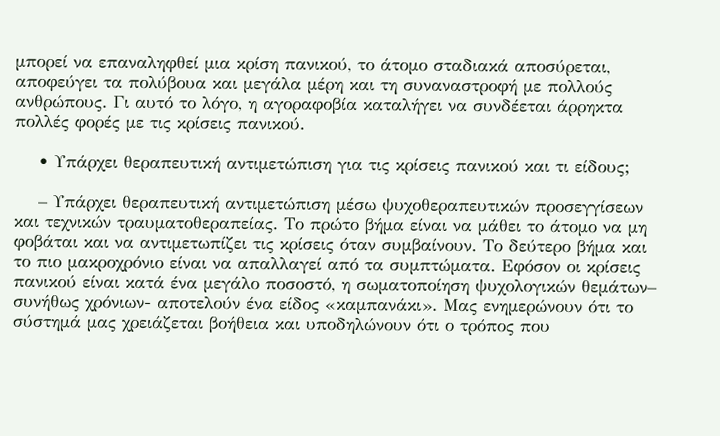μπορεί να επαναληφθεί μια κρίση πανικού, το άτομο σταδιακά αποσύρεται, αποφεύγει τα πολύβουα και μεγάλα μέρη και τη συναναστροφή με πολλούς ανθρώπους. Γι αυτό το λόγο, η αγοραφοβία καταλήγει να συνδέεται άρρηκτα πολλές φορές με τις κρίσεις πανικού.

    • Υπάρχει θεραπευτική αντιμετώπιση για τις κρίσεις πανικού και τι είδους;

    – Υπάρχει θεραπευτική αντιμετώπιση μέσω ψυχοθεραπευτικών προσεγγίσεων και τεχνικών τραυματοθεραπείας. Το πρώτο βήμα είναι να μάθει το άτομο να μη φοβάται και να αντιμετωπίζει τις κρίσεις όταν συμβαίνουν. Το δεύτερο βήμα και το πιο μακροχρόνιο είναι να απαλλαγεί από τα συμπτώματα. Εφόσον οι κρίσεις πανικού είναι κατά ένα μεγάλο ποσοστό, η σωματοποίηση ψυχολογικών θεμάτων– συνήθως χρόνιων- αποτελούν ένα είδος «καμπανάκι». Μας ενημερώνουν ότι το σύστημά μας χρειάζεται βοήθεια και υποδηλώνουν ότι ο τρόπος που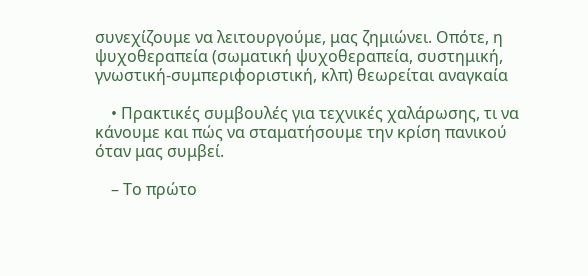συνεχίζουμε να λειτουργούμε, μας ζημιώνει. Οπότε, η ψυχοθεραπεία (σωματική ψυχοθεραπεία, συστημική, γνωστική-συμπεριφοριστική, κλπ) θεωρείται αναγκαία

    • Πρακτικές συμβουλές για τεχνικές χαλάρωσης, τι να κάνουμε και πώς να σταματήσουμε την κρίση πανικού όταν μας συμβεί.

    – Το πρώτο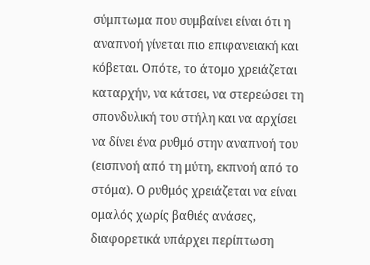σύμπτωμα που συμβαίνει είναι ότι η αναπνοή γίνεται πιο επιφανειακή και κόβεται. Οπότε, το άτομο χρειάζεται καταρχήν, να κάτσει, να στερεώσει τη σπονδυλική του στήλη και να αρχίσει να δίνει ένα ρυθμό στην αναπνοή του (εισπνοή από τη μύτη, εκπνοή από το στόμα). Ο ρυθμός χρειάζεται να είναι ομαλός χωρίς βαθιές ανάσες, διαφορετικά υπάρχει περίπτωση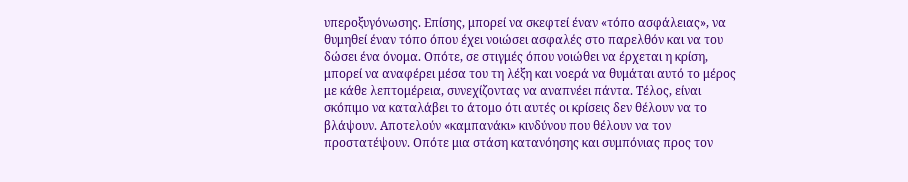υπεροξυγόνωσης. Επίσης, μπορεί να σκεφτεί έναν «τόπο ασφάλειας», να θυμηθεί έναν τόπο όπου έχει νοιώσει ασφαλές στο παρελθόν και να του δώσει ένα όνομα. Οπότε, σε στιγμές όπου νοιώθει να έρχεται η κρίση, μπορεί να αναφέρει μέσα του τη λέξη και νοερά να θυμάται αυτό το μέρος με κάθε λεπτομέρεια, συνεχίζοντας να αναπνέει πάντα. Τέλος, είναι σκόπιμο να καταλάβει το άτομο ότι αυτές οι κρίσεις δεν θέλουν να το βλάψουν. Αποτελούν «καμπανάκι» κινδύνου που θέλουν να τον προστατέψουν. Οπότε μια στάση κατανόησης και συμπόνιας προς τον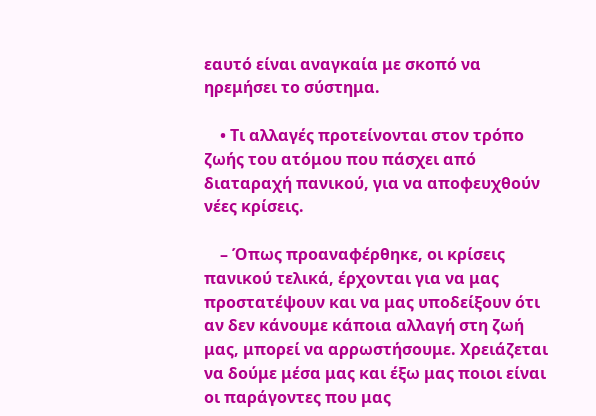εαυτό είναι αναγκαία με σκοπό να ηρεμήσει το σύστημα.

    • Τι αλλαγές προτείνονται στον τρόπο ζωής του ατόμου που πάσχει από διαταραχή πανικού, για να αποφευχθούν νέες κρίσεις.

    – Όπως προαναφέρθηκε, οι κρίσεις πανικού τελικά, έρχονται για να μας προστατέψουν και να μας υποδείξουν ότι αν δεν κάνουμε κάποια αλλαγή στη ζωή μας, μπορεί να αρρωστήσουμε. Χρειάζεται να δούμε μέσα μας και έξω μας ποιοι είναι οι παράγοντες που μας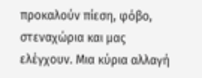προκαλούν πίεση, φόβο, στεναχώρια και μας ελέγχουν. Μια κύρια αλλαγή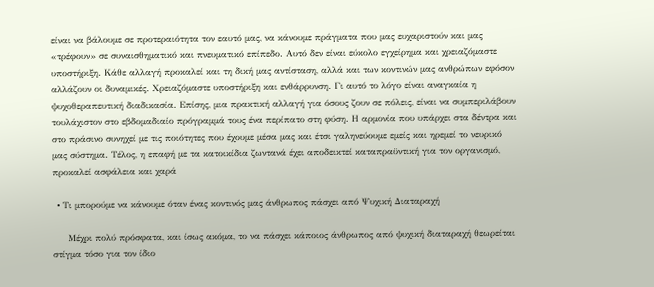είναι να βάλουμε σε προτεραιότητα τον εαυτό μας, να κάνουμε πράγματα που μας ευχαριστούν και μας «τρέφουν» σε συναισθηματικό και πνευματικό επίπεδο. Αυτό δεν είναι εύκολο εγχείρημα και χρειαζόμαστε υποστήριξη. Κάθε αλλαγή προκαλεί και τη δική μας αντίσταση, αλλά και των κοντινών μας ανθρώπων εφόσον αλλάζουν οι δυναμικές. Χρειαζόμαστε υποστήριξη και ενθάρρυνση. Γι αυτό το λόγο είναι αναγκαία η ψυχοθεραπευτική διαδικασία. Επίσης, μια πρακτική αλλαγή για όσους ζουν σε πόλεις, είναι να συμπεριλάβουν τουλάχιστον στο εβδομαδιαίο πρόγραμμά τους ένα περίπατο στη φύση. Η αρμονία που υπάρχει στα δέντρα και στο πράσινο συνηχεί με τις ποιότητες που έχουμε μέσα μας και έτσι γαληνεύουμε εμείς και ηρεμεί το νευρικό μας σύστημα. Τέλος, η επαφή με τα κατοικίδια ζωντανά έχει αποδεικτεί καταπραϋντική για τον οργανισμό, προκαλεί ασφάλεια και χαρά

  • Tι μπορούμε να κάνουμε όταν ένας κοντινός μας άνθρωπος πάσχει από Ψυχική Διαταραχή

     Μέχρι πολύ πρόσφατα, και ίσως ακόμα, το να πάσχει κάποιος άνθρωπος από ψυχική διαταραχή θεωρείται στίγμα τόσο για τον ίδιο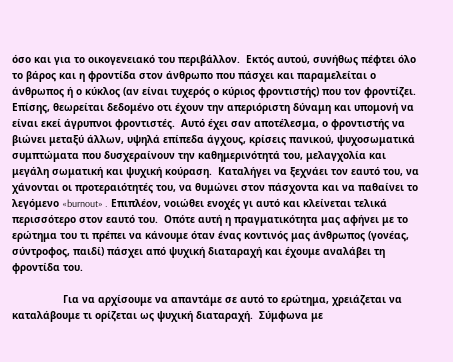όσο και για το οικογενειακό του περιβάλλον.  Εκτός αυτού, συνήθως πέφτει όλο το βάρος και η φροντίδα στον άνθρωπο που πάσχει και παραμελείται ο άνθρωπος ή ο κύκλος (αν είναι τυχερός ο κύριος φροντιστής) που τον φροντίζει. Επίσης, θεωρείται δεδομένο οτι έχουν την απεριόριστη δύναμη και υπομονή να είναι εκεί άγρυπνοι φροντιστές.  Αυτό έχει σαν αποτέλεσμα, ο φροντιστής να βιώνει μεταξύ άλλων, υψηλά επίπεδα άγχους, κρίσεις πανικού, ψυχοσωματικά συμπτώματα που δυσχεραίνουν την καθημερινότητά του, μελαγχολία και μεγάλη σωματική και ψυχική κούραση.  Καταλήγει να ξεχνάει τον εαυτό του, να χάνονται οι προτεραιότητές του, να θυμώνει στον πάσχοντα και να παθαίνει το λεγόμενο «burnout» .  Επιπλέον, νοιώθει ενοχές γι αυτό και κλείνεται τελικά περισσότερο στον εαυτό του.  Οπότε αυτή η πραγματικότητα μας αφήνει με το ερώτημα του τι πρέπει να κάνουμε όταν ένας κοντινός μας άνθρωπος (γονέας, σύντροφος, παιδί) πάσχει από ψυχική διαταραχή και έχουμε αναλάβει τη φροντίδα του.

                 Για να αρχίσουμε να απαντάμε σε αυτό το ερώτημα, χρειάζεται να καταλάβουμε τι ορίζεται ως ψυχική διαταραχή.  Σύμφωνα με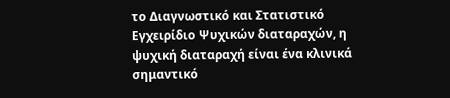το Διαγνωστικό και Στατιστικό Εγχειρίδιο Ψυχικών διαταραχών, η  ψυχική διαταραχή είναι ένα κλινικά σημαντικό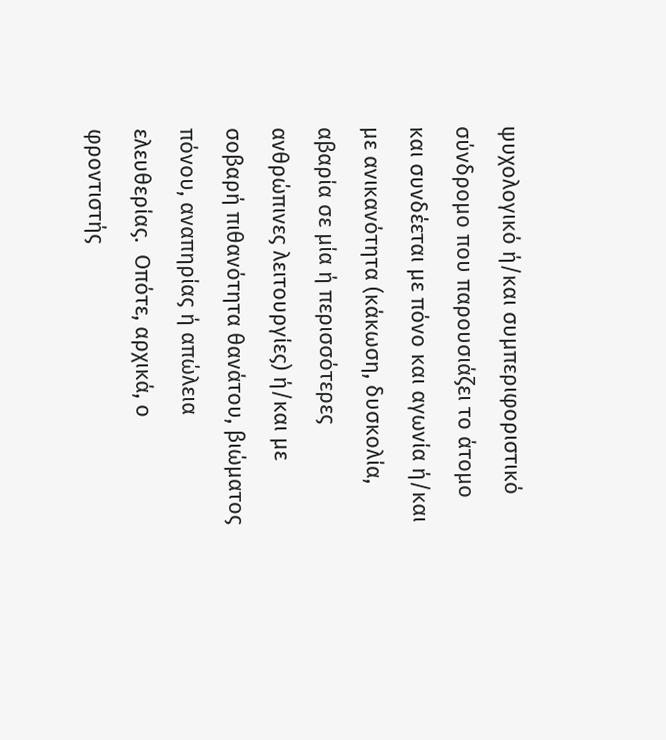ψυχολογικό ή/και συμπεριφοριστικό σύνδρομο που παρουσιάζει το άτομο και συνδέεται με πόνο και αγωνία ή/και με ανικανότητα (κάκωση, δυσκολία, αβαρία σε μία ή περισσότερες ανθρώπινες λειτουργίες) ή/και με σοβαρή πιθανότητα θανάτου, βιώματος πόνου, αναπηρίας ή απώλεια ελευθερίας.  Οπότε, αρχικά, ο φροντιστής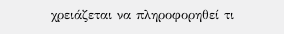χρειάζεται να πληροφορηθεί τι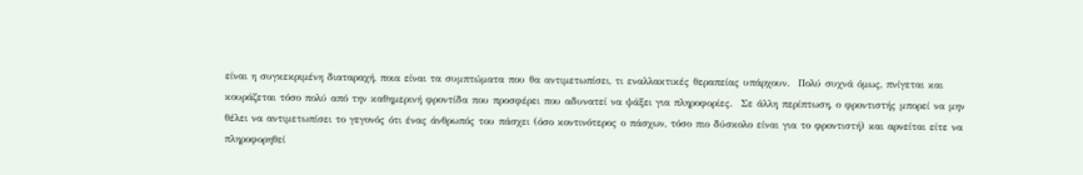είναι η συγκεκριμένη διαταραχή, ποια είναι τα συμπτώματα που θα αντιμετωπίσει, τι εναλλακτικές θεραπείας υπάρχουν.  Πολύ συχνά όμως, πνίγεται και κουράζεται τόσο πολύ από την καθημερινή φροντίδα που προσφέρει που αδυνατεί να ψάξει για πληροφορίες.  Σε άλλη περίπτωση, ο φροντιστής μπορεί να μην θέλει να αντιμετωπίσει το γεγονός ότι ένας άνθρωπός του πάσχει (όσο κοντινότερος ο πάσχων, τόσο πιο δύσκολο είναι για το φροντιστή) και αρνείται είτε να πληροφορηθεί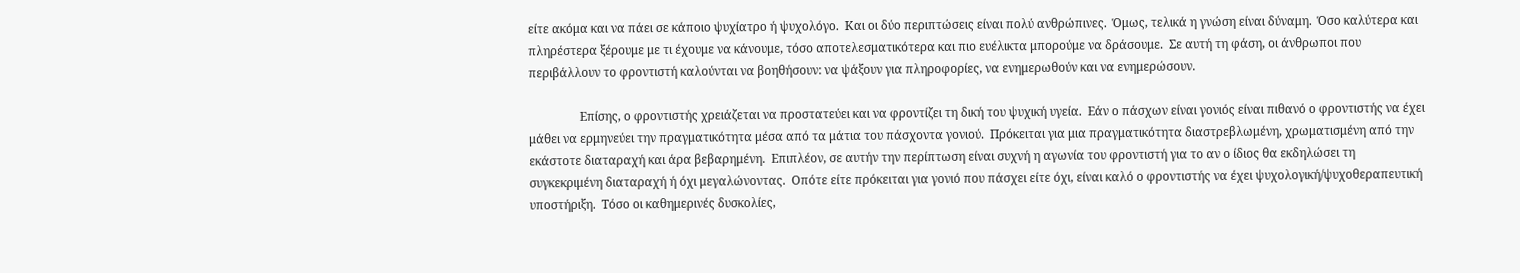είτε ακόμα και να πάει σε κάποιο ψυχίατρο ή ψυχολόγο.  Και οι δύο περιπτώσεις είναι πολύ ανθρώπινες.  Όμως, τελικά η γνώση είναι δύναμη.  Όσο καλύτερα και πληρέστερα ξέρουμε με τι έχουμε να κάνουμε, τόσο αποτελεσματικότερα και πιο ευέλικτα μπορούμε να δράσουμε.  Σε αυτή τη φάση, οι άνθρωποι που περιβάλλουν το φροντιστή καλούνται να βοηθήσουν: να ψάξουν για πληροφορίες, να ενημερωθούν και να ενημερώσουν.

                 Επίσης, ο φροντιστής χρειάζεται να προστατεύει και να φροντίζει τη δική του ψυχική υγεία.  Εάν ο πάσχων είναι γονιός είναι πιθανό ο φροντιστής να έχει μάθει να ερμηνεύει την πραγματικότητα μέσα από τα μάτια του πάσχοντα γονιού.  Πρόκειται για μια πραγματικότητα διαστρεβλωμένη, χρωματισμένη από την εκάστοτε διαταραχή και άρα βεβαρημένη.  Επιπλέον, σε αυτήν την περίπτωση είναι συχνή η αγωνία του φροντιστή για το αν ο ίδιος θα εκδηλώσει τη συγκεκριμένη διαταραχή ή όχι μεγαλώνοντας.  Οπότε είτε πρόκειται για γονιό που πάσχει είτε όχι, είναι καλό ο φροντιστής να έχει ψυχολογική/ψυχοθεραπευτική υποστήριξη.  Τόσο οι καθημερινές δυσκολίες,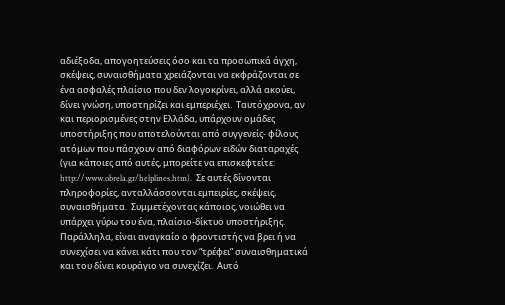αδιέξοδα, απογοητεύσεις όσο και τα προσωπικά άγχη, σκέψεις, συναισθήματα χρειάζονται να εκφράζονται σε ένα ασφαλές πλαίσιο που δεν λογοκρίνει, αλλά ακούει, δίνει γνώση, υποστηρίζει και εμπεριέχει.  Ταυτόχρονα, αν και περιορισμένες στην Ελλάδα, υπάρχουν ομάδες υποστήριξης που αποτελούνται από συγγενείς- φίλους ατόμων που πάσχουν από διαφόρων ειδών διαταραχές (για κάποιες από αυτές, μπορείτε να επισκεφτείτε: http://www.obrela.gr/helplines.htm).  Σε αυτές δίνονται πληροφορίες, ανταλλάσσονται εμπειρίες, σκέψεις, συναισθήματα.  Συμμετέχοντας κάποιος, νοιώθει να υπάρχει γύρω του ένα, πλαίσιο-δίκτυο υποστήριξης.  Παράλληλα, είναι αναγκαίο ο φροντιστής να βρει ή να συνεχίσει να κάνει κάτι που τον “τρέφει” συναισθηματικά και του δίνει κουράγιο να συνεχίζει.  Αυτό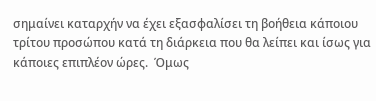σημαίνει καταρχήν να έχει εξασφαλίσει τη βοήθεια κάποιου τρίτου προσώπου κατά τη διάρκεια που θα λείπει και ίσως για κάποιες επιπλέον ώρες.  Όμως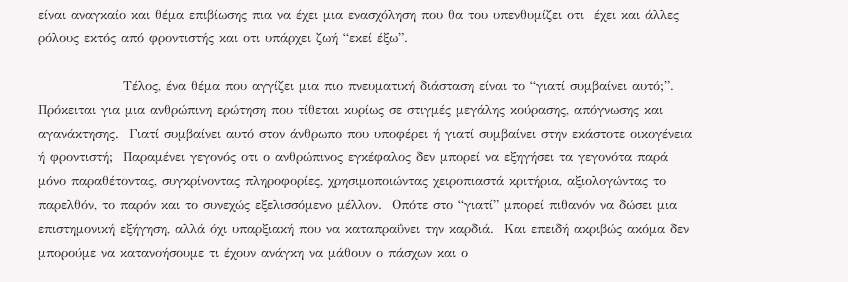είναι αναγκαίο και θέμα επιβίωσης πια να έχει μια ενασχόληση που θα του υπενθυμίζει οτι  έχει και άλλες ρόλους εκτός από φροντιστής και οτι υπάρχει ζωή “εκεί έξω”.

                 Τέλος, ένα θέμα που αγγίζει μια πιο πνευματική διάσταση είναι το “γιατί συμβαίνει αυτό;”.  Πρόκειται για μια ανθρώπινη ερώτηση που τίθεται κυρίως σε στιγμές μεγάλης κούρασης, απόγνωσης και αγανάκτησης.  Γιατί συμβαίνει αυτό στον άνθρωπο που υποφέρει ή γιατί συμβαίνει στην εκάστοτε οικογένεια ή φροντιστή;  Παραμένει γεγονός οτι ο ανθρώπινος εγκέφαλος δεν μπορεί να εξηγήσει τα γεγονότα παρά μόνο παραθέτοντας, συγκρίνοντας πληροφορίες, χρησιμοποιώντας χειροπιαστά κριτήρια, αξιολογώντας το παρελθόν, το παρόν και το συνεχώς εξελισσόμενο μέλλον.  Οπότε στο “γιατί” μπορεί πιθανόν να δώσει μια επιστημονική εξήγηση, αλλά όχι υπαρξιακή που να καταπραΰνει την καρδιά.  Και επειδή ακριβώς ακόμα δεν μπορούμε να κατανοήσουμε τι έχουν ανάγκη να μάθουν ο πάσχων και ο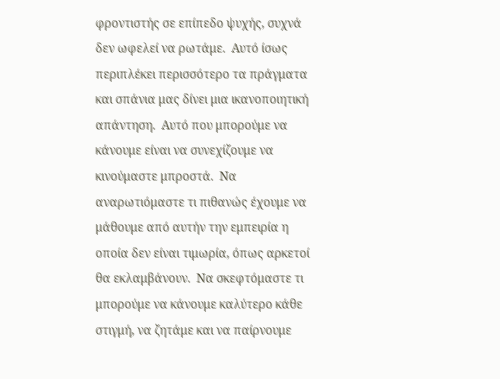φροντιστής σε επίπεδο ψυχής, συχνά δεν ωφελεί να ρωτάμε.  Αυτό ίσως περιπλέκει περισσότερο τα πράγματα και σπάνια μας δίνει μια ικανοποιητική απάντηση.  Αυτό που μπορούμε να κάνουμε είναι να συνεχίζουμε να κινούμαστε μπροστά.  Να αναρωτιόμαστε τι πιθανώς έχουμε να μάθουμε από αυτήν την εμπειρία η οποία δεν είναι τιμωρία, όπως αρκετοί θα εκλαμβάνουν.  Να σκεφτόμαστε τι μπορούμε να κάνουμε καλύτερο κάθε στιγμή, να ζητάμε και να παίρνουμε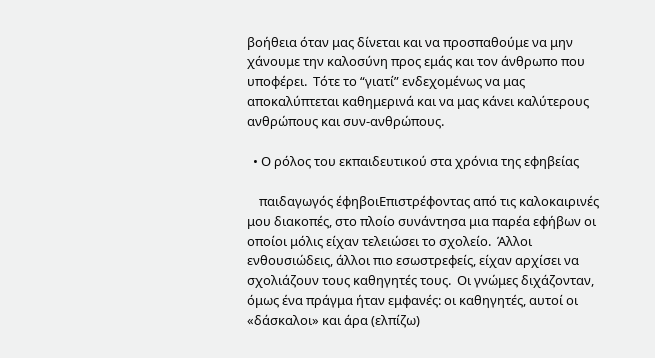βοήθεια όταν μας δίνεται και να προσπαθούμε να μην χάνουμε την καλοσύνη προς εμάς και τον άνθρωπο που υποφέρει.  Τότε το “γιατί” ενδεχομένως να μας αποκαλύπτεται καθημερινά και να μας κάνει καλύτερους ανθρώπους και συν-ανθρώπους.

  • Ο ρόλος του εκπαιδευτικού στα χρόνια της εφηβείας

    παιδαγωγός έφηβοιΕπιστρέφοντας από τις καλοκαιρινές μου διακοπές, στο πλοίο συνάντησα μια παρέα εφήβων οι οποίοι μόλις είχαν τελειώσει το σχολείο.  Άλλοι ενθουσιώδεις, άλλοι πιο εσωστρεφείς, είχαν αρχίσει να σχολιάζουν τους καθηγητές τους.  Οι γνώμες διχάζονταν, όμως ένα πράγμα ήταν εμφανές: οι καθηγητές, αυτοί οι «δάσκαλοι» και άρα (ελπίζω)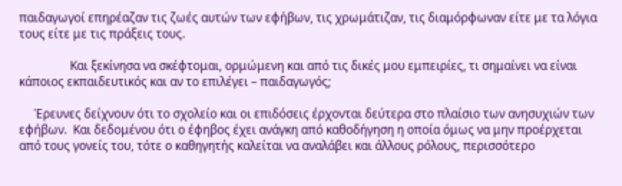παιδαγωγοί επηρέαζαν τις ζωές αυτών των εφήβων, τις χρωμάτιζαν, τις διαμόρφωναν είτε με τα λόγια τους είτε με τις πράξεις τους.

                 Και ξεκίνησα να σκέφτομαι, ορμώμενη και από τις δικές μου εμπειρίες, τι σημαίνει να είναι κάποιος εκπαιδευτικός και αν το επιλέγει – παιδαγωγός;

     Έρευνες δείχνουν ότι το σχολείο και οι επιδόσεις έρχονται δεύτερα στο πλαίσιο των ανησυχιών των εφήβων.  Και δεδομένου ότι ο έφηβος έχει ανάγκη από καθοδήγηση η οποία όμως να μην προέρχεται από τους γονείς του, τότε ο καθηγητής καλείται να αναλάβει και άλλους ρόλους, περισσότερο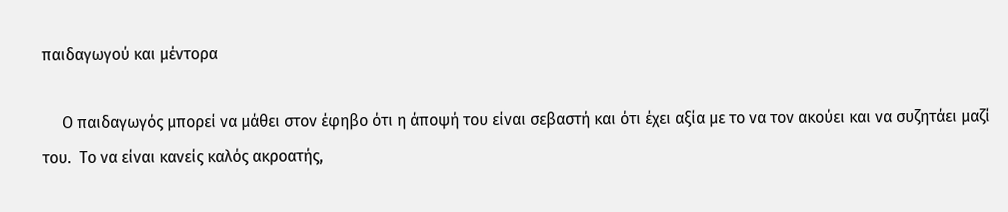παιδαγωγού και μέντορα

     Ο παιδαγωγός μπορεί να μάθει στον έφηβο ότι η άποψή του είναι σεβαστή και ότι έχει αξία με το να τον ακούει και να συζητάει μαζί του.  Το να είναι κανείς καλός ακροατής,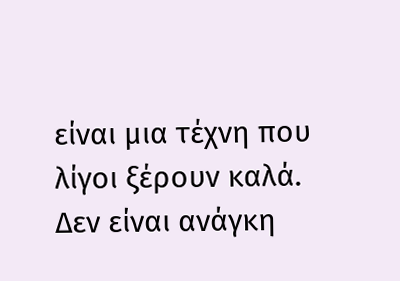είναι μια τέχνη που λίγοι ξέρουν καλά.  Δεν είναι ανάγκη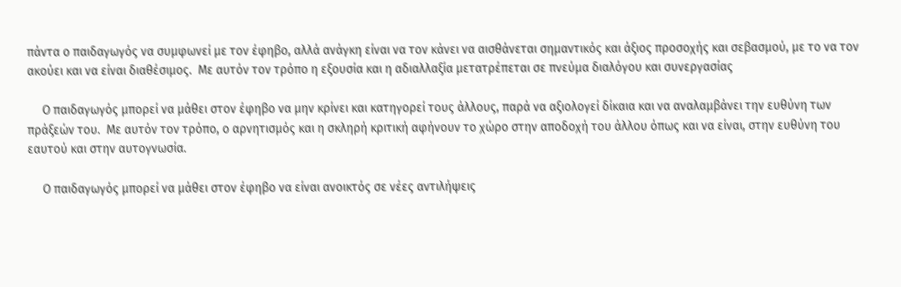πάντα ο παιδαγωγός να συμφωνεί με τον έφηβο, αλλά ανάγκη είναι να τον κάνει να αισθάνεται σημαντικός και άξιος προσοχής και σεβασμού, με το να τον ακούει και να είναι διαθέσιμος.  Με αυτόν τον τρόπο η εξουσία και η αδιαλλαξία μετατρέπεται σε πνεύμα διαλόγου και συνεργασίας

     Ο παιδαγωγός μπορεί να μάθει στον έφηβο να μην κρίνει και κατηγορεί τους άλλους, παρά να αξιολογεί δίκαια και να αναλαμβάνει την ευθύνη των πράξεών του.  Με αυτόν τον τρόπο, ο αρνητισμός και η σκληρή κριτική αφήνουν το χώρο στην αποδοχή του άλλου όπως και να είναι, στην ευθύνη του εαυτού και στην αυτογνωσία.

     Ο παιδαγωγός μπορεί να μάθει στον έφηβο να είναι ανοικτός σε νέες αντιλήψεις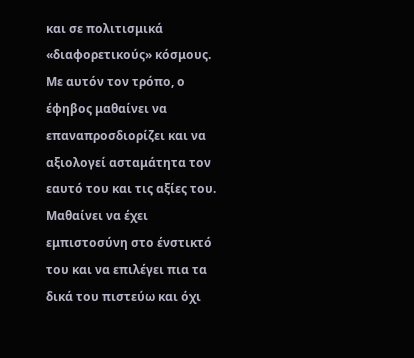και σε πολιτισμικά «διαφορετικούς» κόσμους.  Με αυτόν τον τρόπο, ο έφηβος μαθαίνει να επαναπροσδιορίζει και να αξιολογεί ασταμάτητα τον εαυτό του και τις αξίες του.  Μαθαίνει να έχει εμπιστοσύνη στο ένστικτό του και να επιλέγει πια τα δικά του πιστεύω και όχι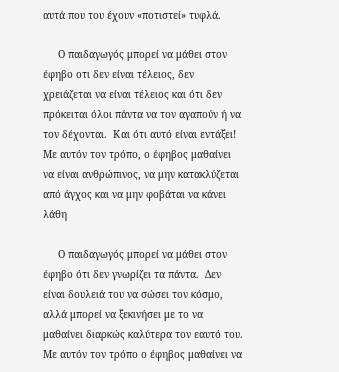αυτά που του έχουν «ποτιστεί» τυφλά.

     Ο παιδαγωγός μπορεί να μάθει στον έφηβο οτι δεν είναι τέλειος, δεν χρειάζεται να είναι τέλειος και ότι δεν πρόκειται όλοι πάντα να τον αγαπούν ή να τον δέχονται.  Και ότι αυτό είναι εντάξει! Με αυτόν τον τρόπο, ο έφηβος μαθαίνει να είναι ανθρώπινος, να μην κατακλύζεται από άγχος και να μην φοβάται να κάνει λάθη

     Ο παιδαγωγός μπορεί να μάθει στον έφηβο ότι δεν γνωρίζει τα πάντα.  Δεν είναι δουλειά του να σώσει τον κόσμο, αλλά μπορεί να ξεκινήσει με το να μαθαίνει διαρκώς καλύτερα τον εαυτό του.  Με αυτόν τον τρόπο ο έφηβος μαθαίνει να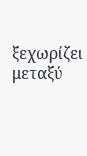ξεχωρίζει μεταξύ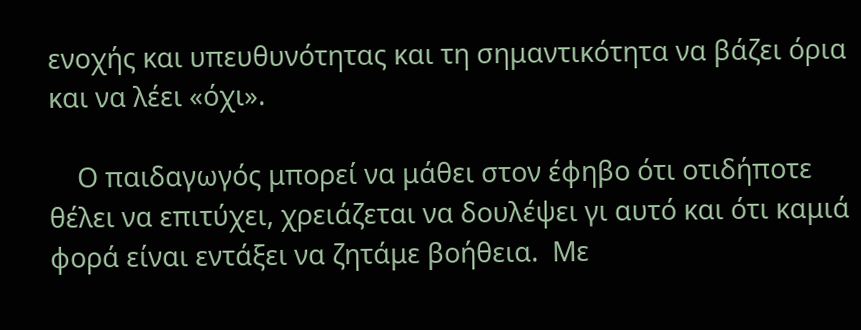ενοχής και υπευθυνότητας και τη σημαντικότητα να βάζει όρια και να λέει «όχι».

    Ο παιδαγωγός μπορεί να μάθει στον έφηβο ότι οτιδήποτε θέλει να επιτύχει, χρειάζεται να δουλέψει γι αυτό και ότι καμιά φορά είναι εντάξει να ζητάμε βοήθεια.  Με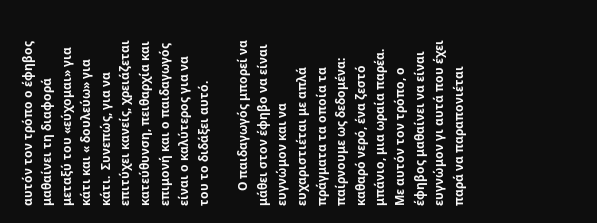αυτόν τον τρόπο ο έφηβος μαθαίνει τη διαφορά μεταξύ του «εύχομαι» για κάτι και « δουλεύω» για κάτι.  Συνεπώς, για να επιτύχει κανείς, χρειάζεται κατεύθυνση, πειθαρχία και επιμονή και ο παιδαγωγός είναι ο καλύτερος για να του το διδάξει αυτό.

     Ο παιδαγωγός μπορεί να μάθει στον έφηβο να είναι ευγνώμον και να ευχαριστιέται με απλά πράγματα τα οποία τα παίρνουμε ως δεδομένα: καθαρό νερό, ένα ζεστό μπάνιο, μια ωραία παρέα.  Με αυτόν τον τρόπο, ο έφηβος μαθαίνει να είναι ευγνώμον γι αυτά που έχει παρά να παραπονιέται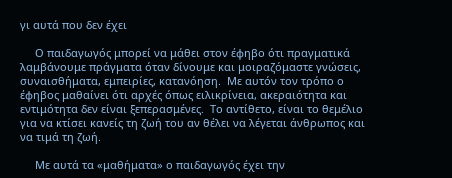γι αυτά που δεν έχει

     Ο παιδαγωγός μπορεί να μάθει στον έφηβο ότι πραγματικά λαμβάνουμε πράγματα όταν δίνουμε και μοιραζόμαστε γνώσεις, συναισθήματα, εμπειρίες, κατανόηση.  Με αυτόν τον τρόπο ο έφηβος μαθαίνει ότι αρχές όπως ειλικρίνεια, ακεραιότητα και εντιμότητα δεν είναι ξεπερασμένες.  Το αντίθετο, είναι το θεμέλιο για να κτίσει κανείς τη ζωή του αν θέλει να λέγεται άνθρωπος και να τιμά τη ζωή.

     Με αυτά τα «μαθήματα» ο παιδαγωγός έχει την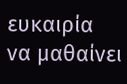ευκαιρία να μαθαίνει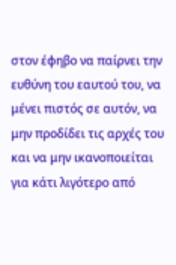στον έφηβο να παίρνει την ευθύνη του εαυτού του, να μένει πιστός σε αυτόν, να μην προδίδει τις αρχές του και να μην ικανοποιείται για κάτι λιγότερο από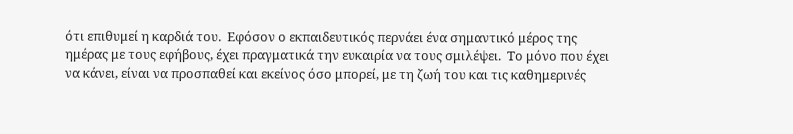ότι επιθυμεί η καρδιά του.  Εφόσον ο εκπαιδευτικός περνάει ένα σημαντικό μέρος της ημέρας με τους εφήβους, έχει πραγματικά την ευκαιρία να τους σμιλέψει.  Το μόνο που έχει να κάνει, είναι να προσπαθεί και εκείνος όσο μπορεί, με τη ζωή του και τις καθημερινές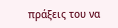πράξεις του να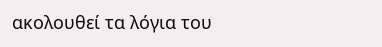ακολουθεί τα λόγια του